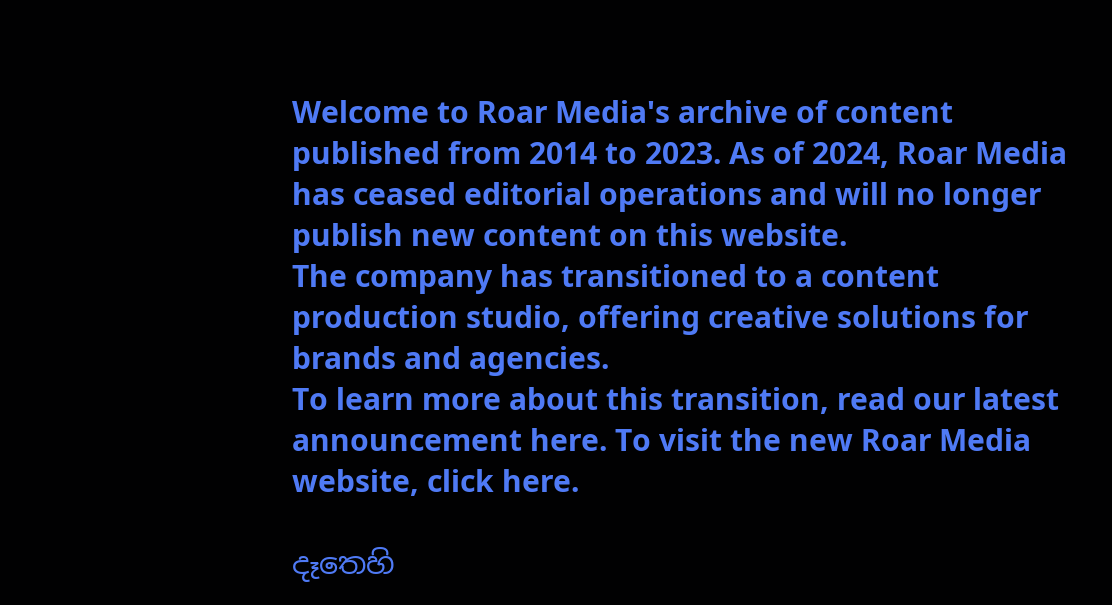Welcome to Roar Media's archive of content published from 2014 to 2023. As of 2024, Roar Media has ceased editorial operations and will no longer publish new content on this website.
The company has transitioned to a content production studio, offering creative solutions for brands and agencies.
To learn more about this transition, read our latest announcement here. To visit the new Roar Media website, click here.

දෑතෙහි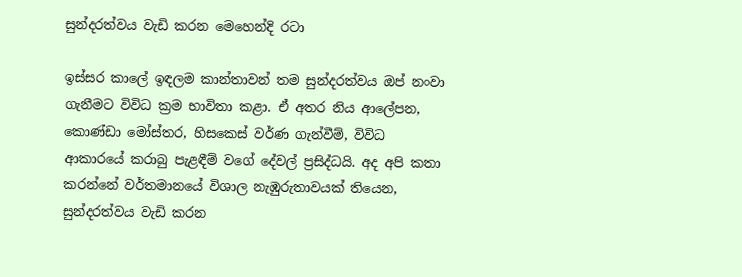සුන්දරත්වය වැඩි කරන මෙහෙන්දි රටා

ඉස්සර කාලේ ඉඳලම කාන්තාවන් තම සුන්දරත්වය ඔප් නංවා ගැනීමට විවිධ ක්‍රම භාවිතා කළා. ඒ අතර නිය ආලේපන, කොණ්ඩා මෝස්‌තර, හිසකෙස් වර්ණ ගැන්වීම්, විවිධ ආකාරයේ කරාබු පැළඳීම් වගේ දේවල් ප්‍රසිද්ධයි. අද අපි කතා කරන්නේ වර්තමානයේ විශාල නැඹුරුතාවයක් තියෙන, සුන්දරත්වය වැඩි කරන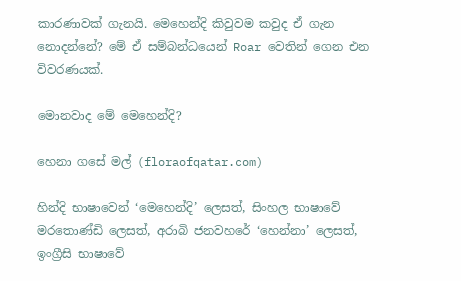කාරණාවක් ගැනයි. මෙහෙන්දි කිවුවම කවුද ඒ ගැන නොදන්නේ? මේ ඒ සම්බන්ධයෙන් Roar වෙතින් ගෙන එන විවරණයක්.

මොනවාද මේ මෙහෙන්දි?

හෙනා ගසේ මල් (floraofqatar.com)

හින්දි භාෂාවෙන් ‘මෙහෙන්දි’ ලෙසත්, සිංහල භාෂාවේ මරතොණ්‌ඩි ලෙසත්, අරාබි ජනවහරේ ‘හෙන්නා’ ලෙසත්, ඉංග්‍රීසි භාෂාවේ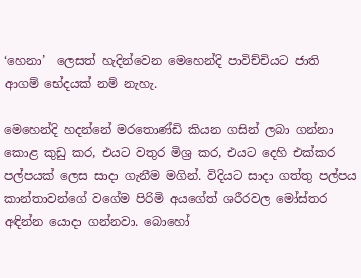‘හෙනා’  ලෙසත් හැදින්වෙන මෙහෙන්දි පාවිච්චියට ජාති ආගම් භේදයක් නම් නැහැ.

මෙහෙන්දි හදන්නේ මරතොණ්ඩි කියන ගසින් ලබා ගන්නා කොළ කුඩු කර, එයට වතුර මිශ්‍ර කර, එයට දෙහි එක්කර පල්පයක් ලෙස සාදා ගැනීම මගින්. විදියට සාදා ගත්තු පල්පය කාන්තාවන්ගේ වගේම පිරිමි අයගේත් ශරීරවල මෝස්තර අඳින්න යොදා ගන්නවා. බොහෝ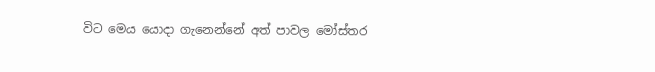විට මෙය යොදා ගැනෙන්නේ අත් පාවල මෝස්‌තර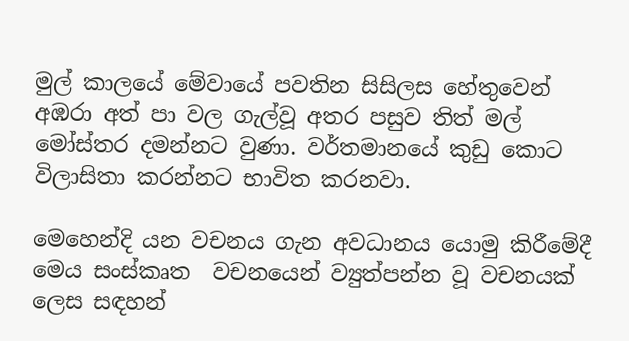මුල් කාලයේ මේවායේ පවතින සිසිලස හේතුවෙන් අඹරා අත් පා වල ගැල්වූ අතර පසුව තිත් මල් මෝස්‌තර දමන්නට වුණා. වර්තමානයේ කුඩු කොට විලාසිතා කරන්නට භාවිත කරනවා.

මෙහෙන්දි යන වචනය ගැන අවධානය යොමු කිරීමේදී මෙය සංස්කෘත  වචනයෙන් ව්‍යුත්පන්න වූ වචනයක් ලෙස සඳහන්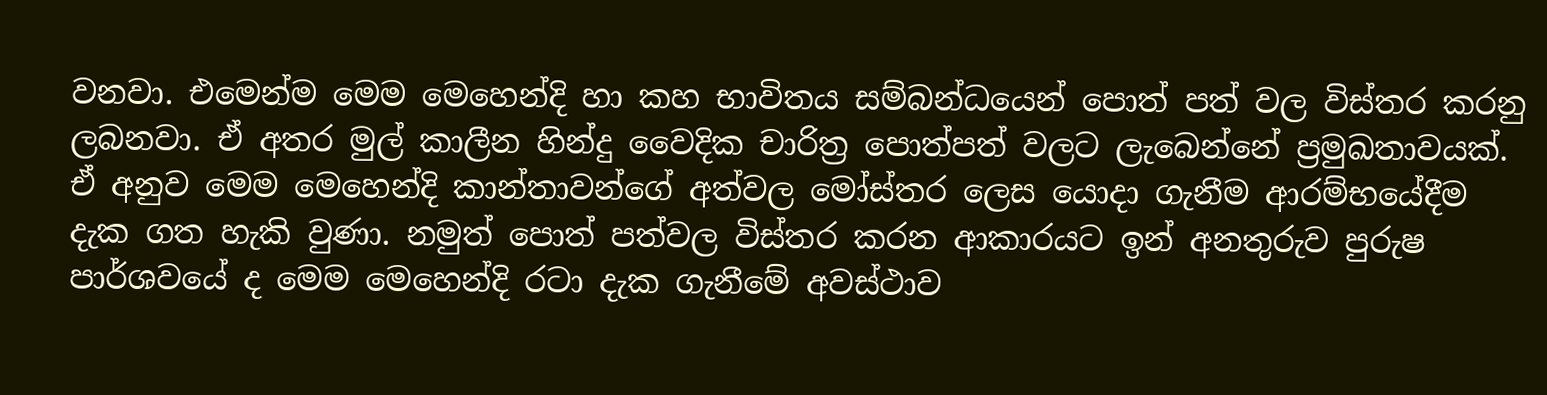වනවා. එමෙන්ම මෙම මෙහෙන්දි හා කහ භාවිතය සම්බන්ධයෙන් පොත් පත් වල විස්තර කරනු ලබනවා. ඒ අතර මුල් කාලීන හින්දු වෛදික චාරිත්‍ර පොත්පත් වලට ලැබෙන්නේ ප්‍රමුඛතාවයක්. ඒ අනුව මෙම මෙහෙන්දි කාන්තාවන්ගේ අත්වල මෝස්‌තර ලෙස යොදා ගැනීම ආරම්භයේදීම දැක ගත හැකි වුණා. නමුත් පොත් පත්වල විස්තර කරන ආකාරයට ඉන් අනතුරුව පුරුෂ පාර්ශවයේ ද මෙම මෙහෙන්දි රටා දැක ගැනීමේ අවස්ථාව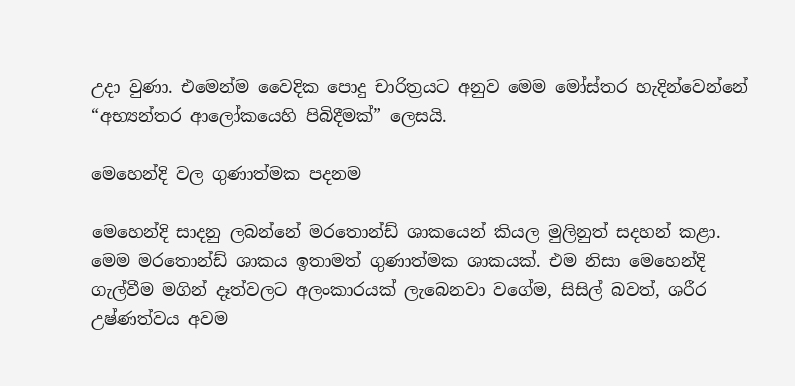උදා වුණා. එමෙන්ම වෛදික පොදු චාරිත්‍රයට අනුව මෙම මෝස්තර හැදින්වෙන්නේ “අභ්‍යන්තර ආලෝකයෙහි පිබිදීමක්” ලෙසයි.

මෙහෙන්දි වල ගුණාත්මක පදනම

මෙහෙන්දි සාදනු ලබන්නේ මරතොන්ඩ් ශාකයෙන් කියල මුලිනුත් සදහන් කළා. මෙම මරතොන්ඩ් ශාකය ඉතාමත් ගුණාත්මක ශාකයක්. එම නිසා මෙහෙන්දි ගැල්වීම මගින් දෑත්වලට අලංකාරයක් ලැබෙනවා වගේම, සිසිල් බවත්, ශරීර උෂ්ණත්වය අවම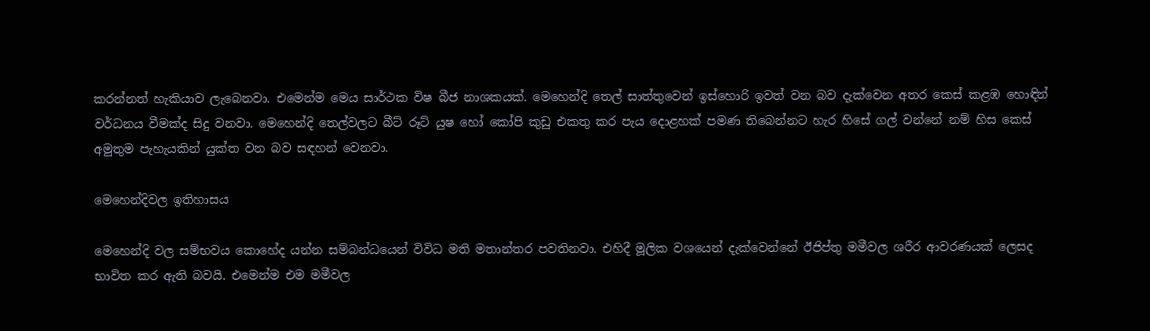කරන්නත් හැකියාව ලැබෙනවා. එමෙන්ම මෙය සාර්ථක විෂ බීජ නාශකයක්. මෙහෙන්දි තෙල් සාත්තුවෙන් ඉස්‌හොරි ඉවත් වන බව දැක්වෙන අතර කෙස්‌ කළඹ හොඳින් වර්ධනය වීමක්‌ද සිදු වනවා. මෙහෙන්දි තෙල්වලට බීට්‌ රූට්‌ යුෂ හෝ කෝපි කුඩු එකතු කර පැය දොළහක්‌ පමණ තිබෙන්නට හැර හිසේ ගල් වන්නේ නම් හිස කෙස්‌ අමුතුම පැහැයකින් යුක්ත වන බව සඳහන් වෙනවා.

මෙහෙන්දිවල ඉතිහාසය

මෙහෙන්දි වල සම්භවය කොහේද යන්න සම්බන්ධයෙන් විවිධ මති මතාන්තර පවතිනවා. එහිදී මූලික වශයෙන් දැක්වෙන්නේ ඊජිප්තු මමීවල ශරීර ආවරණයක් ලෙසද භාවිත කර ඇති බවයි. එමෙන්ම එම මමීවල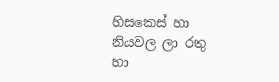හිසකෙස් හා නියවල ලා රතු හා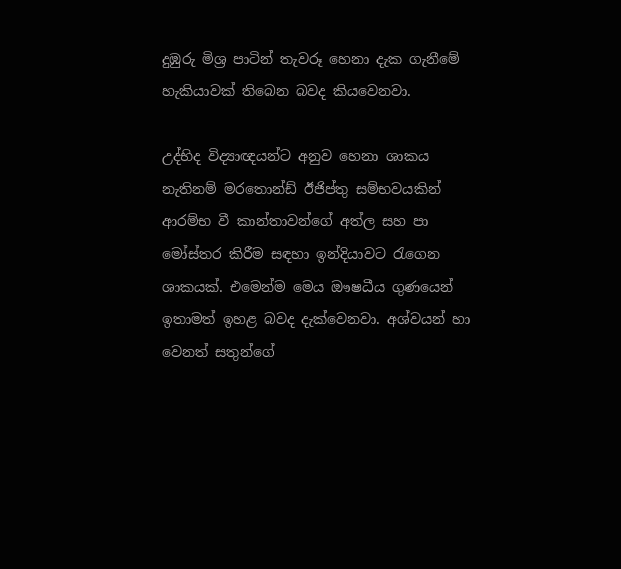දුඹුරු මිශ්‍ර පාටින් තැවරූ හෙනා දැක ගැනීමේ හැකියාවක් තිබෙන බවද කියවෙනවා.

උද්භිද විද්‍යාඥයන්ට අනුව හෙනා ශාකය නැතිනම් මරතොන්ඩ් ඊජිප්තු සම්භවයකින් ආරම්භ වී කාන්තාවන්ගේ අත්ල සහ පා මෝස්තර කිරීම සඳහා ඉන්දියාවට රැගෙන ශාකයක්. එමෙන්ම මෙය ඖෂධීය ගුණයෙන් ඉතාමත් ඉහළ බවද දැක්වෙනවා. අශ්වයන් හා වෙනත් සතුන්ගේ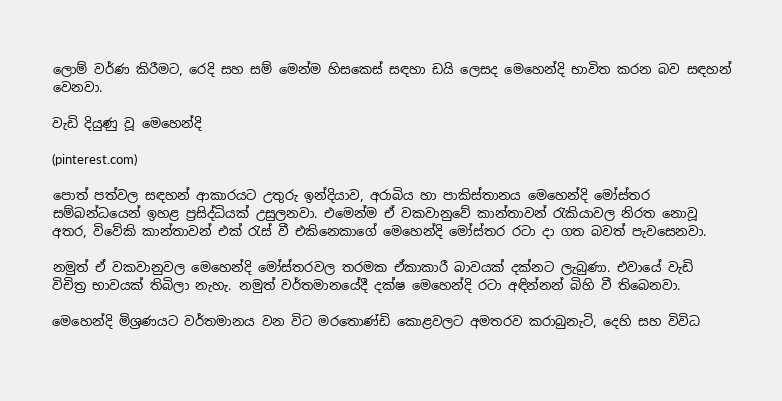ලොම් වර්ණ කිරීමට, රෙදි සහ සම් මෙන්ම හිසකෙස් සඳහා ඩයි ලෙසද මෙහෙන්දි භාවිත කරන බව සඳහන් වෙනවා.

වැඩි දියුණු වූ මෙහෙන්දි

(pinterest.com)

පොත් පත්වල සඳහන් ආකාරයට උතුරු ඉන්දියාව, අරාබිය හා පාකිස්තානය මෙහෙන්දි මෝස්තර සම්බන්ධයෙන් ඉහළ ප්‍රසිද්ධියක් උසුලනවා. එමෙන්ම ඒ වකවානුවේ කාන්තාවන් රැකියාවල නිරත නොවූ අතර, විවේකි කාන්තාවන් එක් රැස් වී එකිනෙකාගේ මෙහෙන්දි මෝස්‌තර රටා දා ගත බවත් පැවසෙනවා.

නමුත් ඒ වකවානුවල මෙහෙන්දි මෝස්‌තරවල තරමක ඒකාකාරී බාවයක් දක්නට ලැබුණා. එවායේ වැඩි විචිත්‍ර භාවයක් තිබිලා නැහැ. නමුත් වර්තමානයේදී දක්ෂ මෙහෙන්දි රටා අඳින්නන් බිහි වී තිබෙනවා.

මෙහෙන්දි මිශ්‍රණයට වර්තමානය වන විට මරතොණ්ඩි කොළවලට අමතරව කරාබුනැටි, දෙහි සහ විවිධ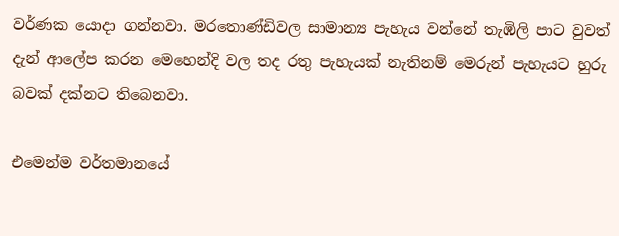වර්ණක යොදා ගන්නවා. මරතොණ්ඩිවල සාමාන්‍ය පැහැය වන්නේ තැඹිලි පාට වුවත් දැන් ආලේප කරන මෙහෙන්දි වල තද රතු පැහැයක් නැතිනම් මෙරුන් පැහැයට හුරු බවක් දක්නට තිබෙනවා.

එමෙන්ම වර්තමානයේ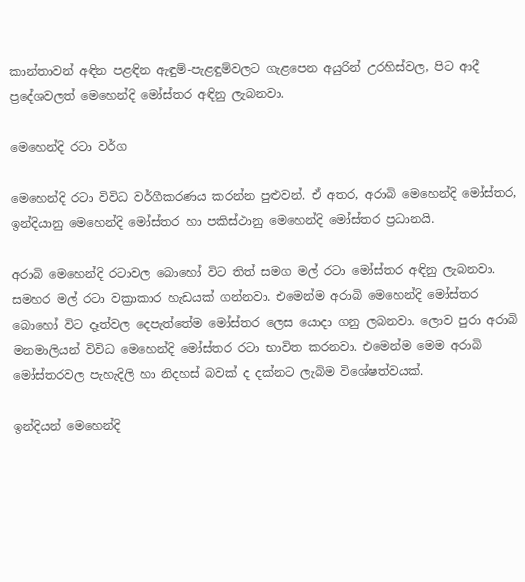කාන්තාවන් අඳින පළඳින ඇඳුම්-පැළඳුම්වලට ගැළපෙන අයුරින් උරහිස්‌වල, පිට ආදී ප්‍රදේශවලත් මෙහෙන්දි මෝස්‌තර අඳිනු ලැබනවා.

මෙහෙන්දි රටා වර්ග

මෙහෙන්දි රටා විවිධ වර්ගීකරණය කරන්න පුළුවන්. ඒ අතර, අරාබි මෙහෙන්දි මෝස්තර, ඉන්දියානු මෙහෙන්දි මෝස්‌තර හා පකිස්ථානු මෙහෙන්දි මෝස්‌තර ප්‍රධානයි.

අරාබි මෙහෙන්දි රටාවල බොහෝ විට තිත් සමග මල් රටා මෝස්‌තර අඳිනු ලැබනවා. සමහර මල් රටා වක්‍රාකාර හැඩයක් ගන්නවා. එමෙන්ම අරාබි මෙහෙන්දි මෝස්තර බොහෝ විට දෑත්වල දෙපැත්තේම මෝස්‌තර ලෙස යොදා ගනු ලබනවා. ලොව පුරා අරාබි මනමාලියන් විවිධ මෙහෙන්දි මෝස්‌තර රටා භාවිත කරනවා. එමෙන්ම මෙම අරාබි මෝස්‌තරවල පැහැදිලි හා නිදහස් බවක් ද දක්නට ලැබිම විශේෂත්වයක්.

ඉන්දියන් මෙහෙන්දි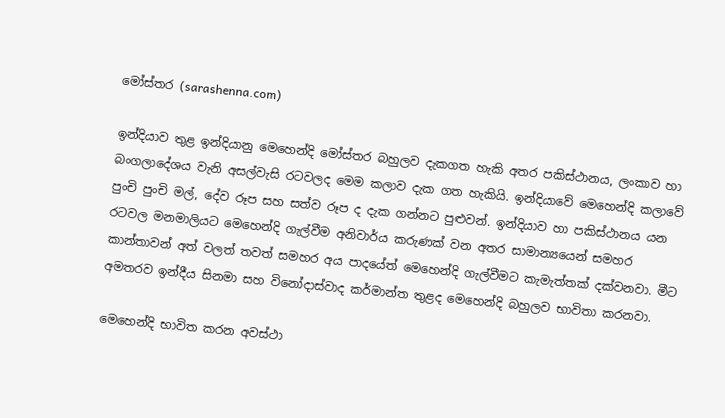මෝස්‌තර (sarashenna.com)

ඉන්දියාව තුළ ඉන්දියානු මෙහෙන්දි මෝස්‌තර බහුලව දැකගත හැකි අතර පකිස්ථානය, ලංකාව හා බංගලාදේශය වැනි අසල්වැසි රටවලද මෙම කලාව දැක ගත හැකියි. ඉන්දියාවේ මෙහෙන්දි කලාවේ පුංචි පුංචි මල්, දේව රූප සහ සත්ව රූප ද දැක ගන්නට පුළුවන්. ඉන්දියාව හා පකිස්ථානය යන රටවල මනමාලියට මෙහෙන්දි ගැල්වීම අනිවාර්ය කරුණක් වන අතර සාමාන්‍යයෙන් සමහර කාන්තාවන් අත් වලත් තවත් සමහර අය පාදයේත් මෙහෙන්දි ගැල්වීමට කැමැත්තක් දක්වනවා. මීට අමතරව ඉන්දීය සිනමා සහ විනෝදාස්වාද කර්මාන්ත තුළද මෙහෙන්දි බහුලව භාවිතා කරනවා.

මෙහෙන්දි භාවිත කරන අවස්ථා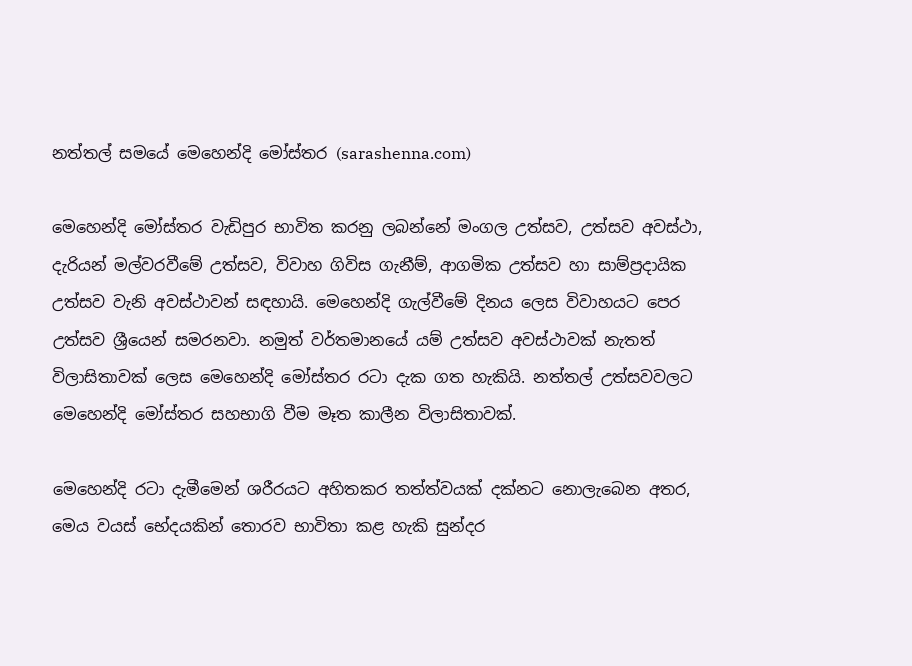නත්තල් සමයේ මෙහෙන්දි මෝස්‌තර (sarashenna.com)

මෙහෙන්දි මෝස්තර වැඩිපුර භාවිත කරනු ලබන්නේ මංගල උත්සව, උත්සව අවස්ථා, දැරියන් මල්වරවීමේ උත්සව, විවාහ ගිවිස ගැනීම්, ආගමික උත්සව හා සාම්ප්‍රදායික උත්සව වැනි අවස්ථාවන් සඳහායි. මෙහෙන්දි ගැල්වීමේ දිනය ලෙස විවාහයට පෙර උත්සව ශ්‍රීයෙන් සමරනවා. නමුත් වර්තමානයේ යම් උත්සව අවස්ථාවක් නැතත් විලාසිතාවක් ලෙස මෙහෙන්දි මෝස්‌තර රටා දැක ගත හැකියි. නත්තල් උත්සවවලට මෙහෙන්දි මෝස්‌තර සහභාගි වීම මෑත කාලීන විලාසිතාවක්.

මෙහෙන්දි රටා දැමීමෙන් ශරීරයට අහිතකර තත්ත්වයක් දක්නට නොලැබෙන අතර, මෙය වයස් භේදයකින් තොරව භාවිතා කළ හැකි සුන්දර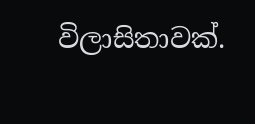විලාසිතාවක්.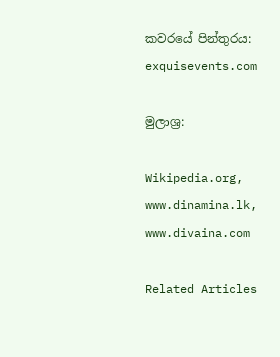කවරයේ පින්තුරය: exquisevents.com

මුලාශ්‍ර:

Wikipedia.org, www.dinamina.lk, www.divaina.com

Related Articles